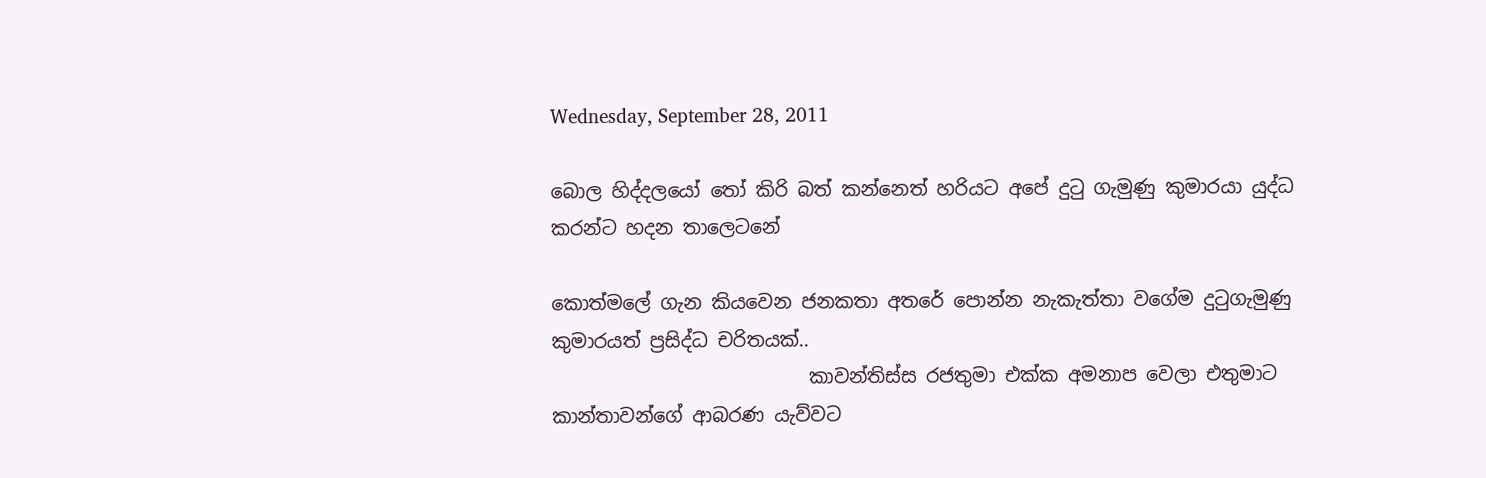Wednesday, September 28, 2011

බොල හිද්දලයෝ තෝ කිරි බත් කන්නෙත් හරියට අපේ දුටු ගැමුණු කුමාරයා යුද්ධ කරන්ට හදන තාලෙටනේ

කොත්මලේ ගැන කියවෙන ජනකතා අතරේ පොන්න නැකැත්තා වගේම දුටුගැමුණු කුමාරයත් ප්‍රසිද්ධ චරිතයක්..
                           කාවන්තිස්ස රජතුමා එක්ක අමනාප වෙලා එතුමාට කාන්තාවන්ගේ ආබරණ යැව්වට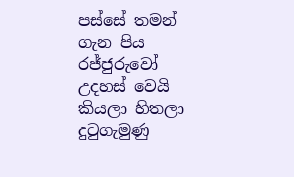පස්සේ තමන් ගැන පිය රජ්ජුරුවෝ උදහස් වෙයි කියලා හිතලා දුටුගැමුණු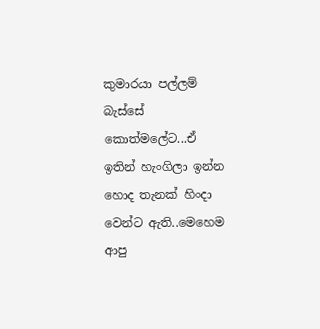කුමාරයා පල්ලම් බැස්සේ කොත්මලේට...ඒ ඉතින් හැංගිලා ඉන්න හොද තැනක් හිංදා වෙන්ට ඇති..මෙහෙම ආපු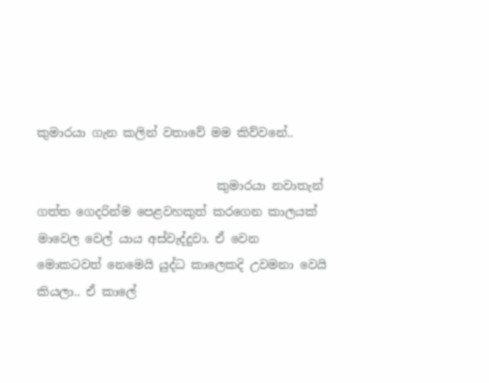කුමාරයා ගැන කලින් වතාවේ මම කිව්වනේ..

                              කුමාරයා නවාතැන් ගත්ත ගෙදරින්ම පෙළවහකුත් කරගෙන කාලයක් මාවෙල වෙල් යාය අස්වැද්දුවා. ඒ වෙන මොකටවත් නෙමෙයි යුද්ධ කාලෙකදි උවමනා වෙයි කියලා.. ඒ කාලේ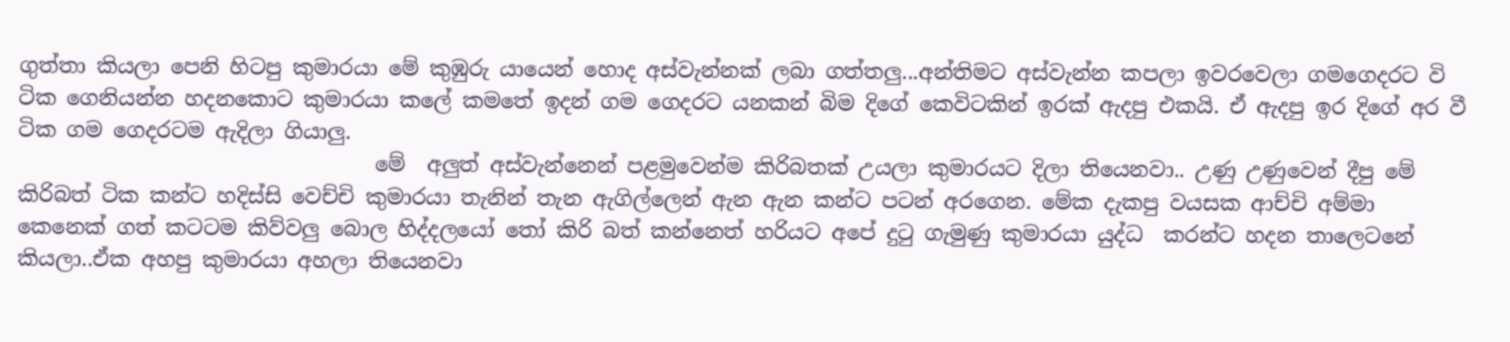ගුත්තා කියලා පෙනි හිටපු කුමාරයා මේ කුඹුරු යායෙන් හොද අස්වැන්නක් ලබා ගත්තලු...අන්තිමට අස්වැන්න කපලා ඉවරවෙලා ගමගෙදරට වි ටික ගෙනියන්න හදනකොට කුමාරයා කලේ කමතේ ඉදන් ගම ගෙදරට යනකන් බිම දිගේ කෙවිටකින් ඉරක් ඇදපු එකයි. ඒ ඇදපු ඉර දිගේ අර වී ටික ගම ගෙදරටම ඇදිලා ගියාලු.
                                  මේ  අලුත් අස්වැන්නෙන් පළමුවෙන්ම කිරිබතක් උයලා කුමාරයට දිලා තියෙනවා.. උණු උණුවෙන් දීපු මේ කිරිබත් ටික කන්ට හදිස්සි වෙච්චි කුමාරයා තැනින් තැන ඇගිල්ලෙන් ඇන ඇන කන්ට පටන් අරගෙන. මේක දැකපු වයසක ආච්චි අම්මා කෙනෙක් ගත් කටටම කිව්වලු බොල හිද්දලයෝ තෝ කිරි බත් කන්නෙත් හරියට අපේ දුටු ගැමුණු කුමාරයා යුද්ධ  කරන්ට හදන තාලෙටනේ කියලා..ඒක අහපු කුමාරයා අහලා තියෙනවා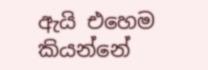ඇයි එහෙම කියන්නේ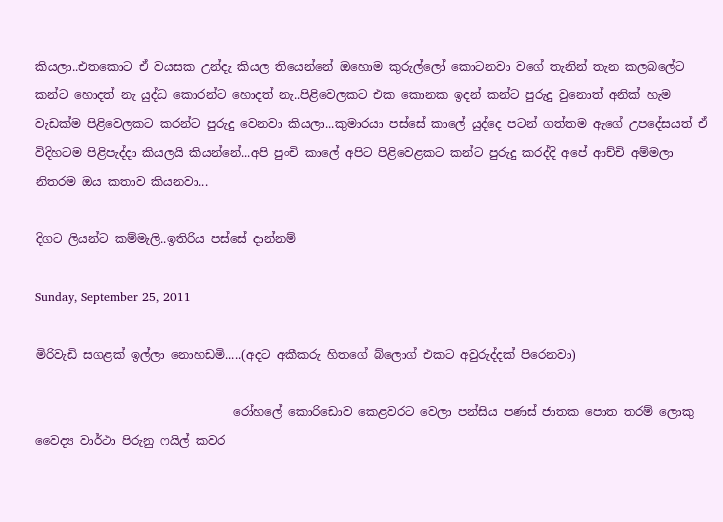කියලා..එතකොට ඒ වයසක උන්දැ කියල තියෙන්නේ ඔහොම කුරුල්ලෝ කොටනවා වගේ තැනින් තැන කලබලේට කන්ට හොදත් නැ යුද්ධ කොරන්ට හොදත් නැ..පිළිවෙලකට එක කොනක ඉදන් කන්ට පුරුදු වුනොත් අනික් හැම වැඩක්ම පිළිවෙලකට කරන්ට පුරුදු වෙනවා කියලා...කුමාරයා පස්සේ කාලේ යුද්දෙ පටන් ගත්තම ඇගේ උපදේසයත් ඒ විදිහටම පිළිපැද්දා කියලයි කියන්නේ...අපි පුංචි කාලේ අපිට පිළිවෙළකට කන්ට පුරුදු කරද්දි අපේ ආච්චි අම්මලා නිතරම ඔය කතාව කියනවා...

දිගට ලියන්ට කම්මැලි..ඉතිරිය පස්සේ දාන්නම්

Sunday, September 25, 2011

මිරිවැඩි සගළක් ඉල්ලා නොහඩමි.....(අදට අකීකරු හිතගේ බ්ලොග් එකට අවුරුද්දක් පිරෙනවා)

                                 රෝහලේ කොරිඩොව කෙළවරට වෙලා පන්සිය පණස් ජාතක පොත තරම් ලොකු වෛද්‍ය වාර්ථා පිරුනු ෆයිල් කවර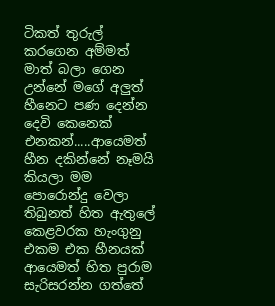ටිකත් තුරුල් කරගෙන අම්මත් මාත් බලා ගෙන උන්නේ මගේ අලුත් හීනෙට පණ දෙන්න දෙවි කෙනෙක් එනකන්.....ආයෙමත් හීන දකින්නේ නෑමයි කියලා මම පොරොන්දු වෙලා තිබුනත් හිත ඇතුලේ කෙළවරක හැංගුනු එකම එක හීනයක් ආයෙමත් හිත පුරාම සැරිසරන්න ගත්තේ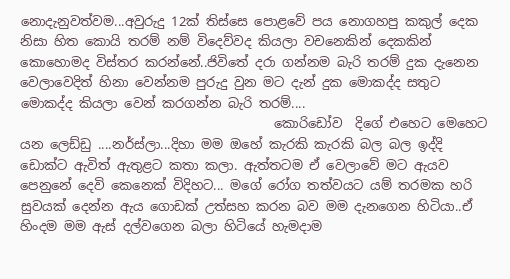නොදැනුවත්වම...අවුරුදු 12ක් තිස්සෙ පොළවේ පය නොගහපු කකුල් දෙක නිසා හිත කොයි තරම් නම් විදෙව්වද කියලා වචනෙකින් දෙකකින් කොහොමද විස්තර කරන්නේ..ජිවිතේ දරා ගන්නම බැරි තරම් දුක දැනෙන වෙලාවෙදිත් හිනා වෙන්නම පුරුදු වුන මට දැන් දුක මොකද්ද සතුට මොකද්ද කියලා වෙන් කරගන්න බැරි තරම්....
                                       කොරිඩෝව  දිගේ එහෙට මෙහෙට යන ලෙඩ්ඩු ....නර්ස්ලා...දිහා මම ඔහේ කැරකි කැරකි බල බල ඉද්දි ඩොක්ට ඇවිත් ඇතුළට කතා කලා. ඇත්තටම ඒ වෙලාවේ මට ඇයව පෙනුනේ දෙවි කෙනෙක් විදිහට... මගේ රෝග තත්වයට යම් තරමක හරි සුවයක් දෙන්න ඇය ගොඩක් උත්සහ කරන බව මම දැනගෙන හිටියා..ඒ හිංදම මම ඇස් දල්වගෙන බලා හිටියේ හැමදාම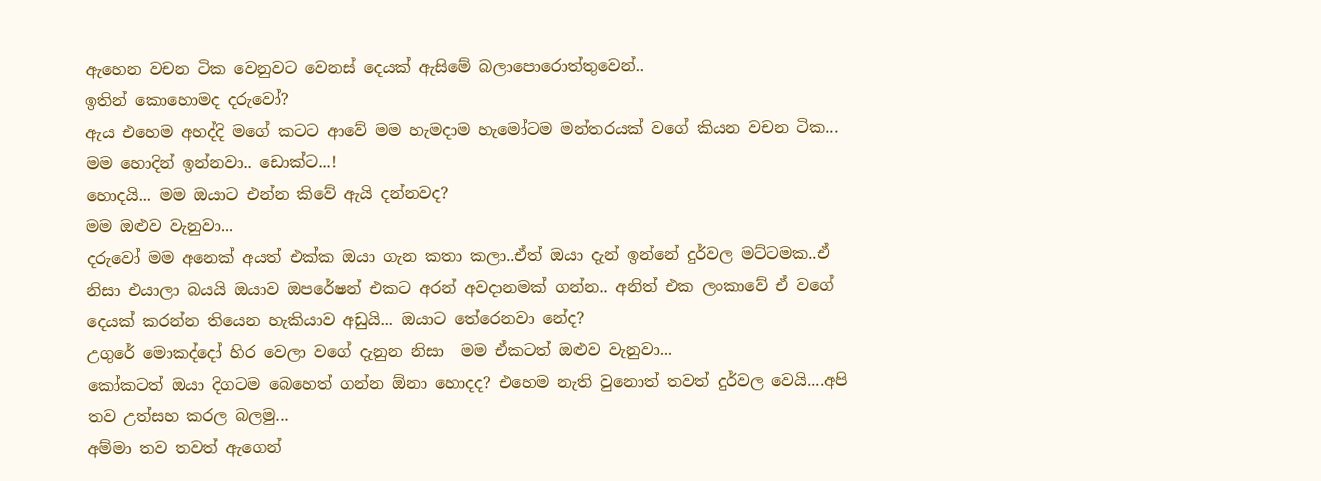ඇහෙන වචන ටික වෙනුවට වෙනස් දෙයක් ඇසිමේ බලාපොරොත්තුවෙන්..
ඉතින් කොහොමද දරුවෝ?
ඇය එහෙම අහද්දි මගේ කටට ආවේ මම හැමදාම හැමෝටම මන්තරයක් වගේ කියන වචන ටික... මම හොදින් ඉන්නවා.. ඩොක්ට...!
හොදයි... මම ඔයාට එන්න කිවේ ඇයි දන්නවද?
මම ඔළුව වැනුවා...
දරුවෝ මම අනෙක් අයත් එක්ක ඔයා ගැන කතා කලා..ඒත් ඔයා දැන් ඉන්නේ දුර්වල මට්ටමක..ඒ නිසා එයාලා බයයි ඔයාව ඔපරේෂන් එකට අරන් අවදානමක් ගන්න.. අනිත් එක ලංකාවේ ඒ වගේ දෙයක් කරන්න තියෙන හැකියාව අඩුයි... ඔයාට තේරෙනවා නේද?
උගුරේ මොකද්දෝ හිර වෙලා වගේ දැනුන නිසා  මම ඒකටත් ඔළුව වැනුවා...
කෝකටත් ඔයා දිගටම බෙහෙත් ගන්න ඕනා හොදද? එහෙම නැති වුනොත් තවත් දුර්වල වෙයි....අපි තව උත්සහ කරල බලමු...
අම්මා තව තවත් ඇගෙන්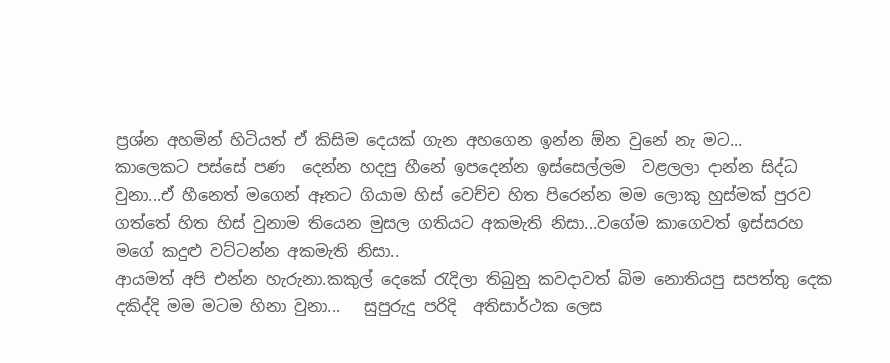ප්‍රශ්න අහමින් හිටියත් ඒ කිසිම දෙයක් ගැන අහගෙන ඉන්න ඕන වුනේ නැ මට...
කාලෙකට පස්සේ පණ  දෙන්න හදපු හීනේ ඉපදෙන්න ඉස්සෙල්ලම  වළලලා දාන්න සිද්ධ වුනා...ඒ හීනෙත් මගෙන් ඈතට ගියාම හිස් වෙච්ච හිත පිරෙන්න මම ලොකු හුස්මක් පුරව ගත්තේ හිත හිස් වුනාම තියෙන මුසල ගතියට අකමැති නිසා...වගේම කාගෙවත් ඉස්සරහ මගේ කදුළු වට්ටන්න අකමැති නිසා..
ආයමත් අපි එන්න හැරුනා.කකුල් දෙකේ රැදිලා තිබුනු කවදාවත් බිම නොතියපු සපත්තු දෙක දකිද්දි මම මටම හිනා වුනා...   සුපුරුදු පරිදි  අතිසාර්ථක ලෙස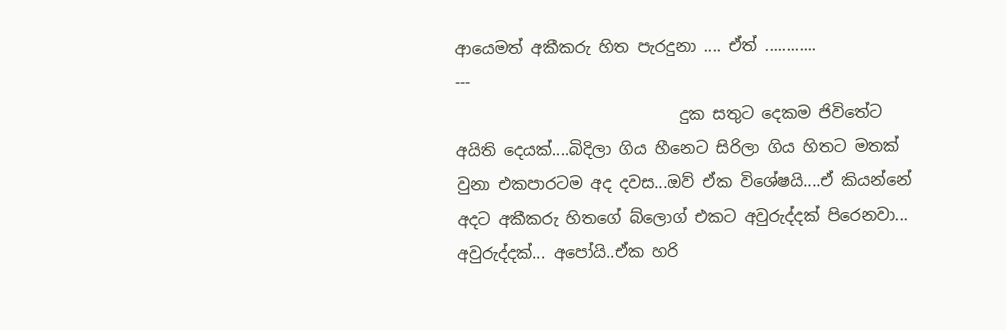ආයෙමත් අකීකරු හිත පැරදුනා .... ඒත් ............
---
                            දුක සතුට දෙකම ජිවිතේට අයිති දෙයක්....බිදිලා ගිය හීනෙට සිරිලා ගිය හිතට මතක් වුනා එකපාරටම අද දවස...ඔව් ඒක විශේෂයි....ඒ කියන්නේ අදට අකීකරු හිතගේ බ්ලොග් එකට අවුරුද්දක් පිරෙනවා... අවුරුද්දක්... අපෝයි..ඒක හරි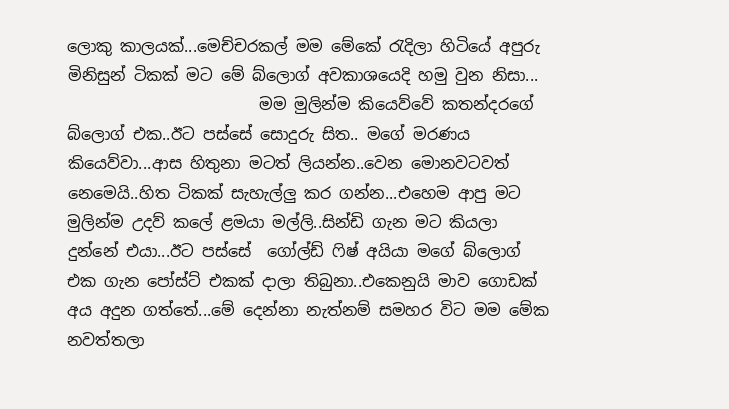ලොකු කාලයක්...මෙච්චරකල් මම මේකේ රැදිලා හිටියේ අපුරු මිනිසුන් ටිකක් මට මේ බ්ලොග් අවකාශයෙදි හමු වුන නිසා...
                        මම මුලින්ම කියෙව්වේ කතන්දරගේ බ්ලොග් එක..ඊට පස්සේ සොදුරු සිත.. මගේ මරණය කියෙව්වා...ආස හිතුනා මටත් ලියන්න..වෙන මොනවටවත් නෙමෙයි..හිත ටිකක් සැහැල්ලු කර ගන්න...එහෙම ආපු මට මුලින්ම උදව් කලේ ළමයා මල්ලි..සින්ඩි ගැන මට කියලා දුන්නේ එයා...ඊට පස්සේ  ගෝල්ඩ් ෆිෂ් අයියා මගේ බ්ලොග් එක ගැන පෝස්ට් එකක් දාලා තිබුනා..එකෙනුයි මාව ගොඩක් අය අදුන ගත්තේ...මේ දෙන්නා නැත්නම් සමහර විට මම මේක නවත්තලා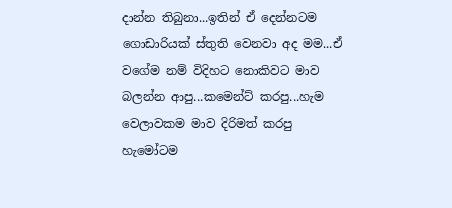දාන්න තිබුනා...ඉතින් ඒ දෙන්නටම ගොඩාරියක් ස්තුති වෙනවා අද මම...ඒ වගේම නම් විදිහට නොකිවට මාව බලන්න ආපු...කමෙන්ට් කරපු...හැම වෙලාවකම මාව දිරිමත් කරපු  හැමෝටම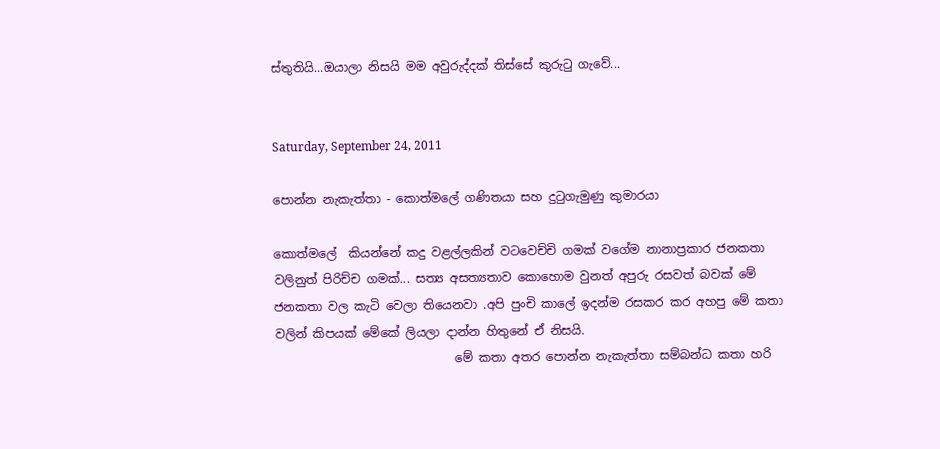ස්තුතියි...ඔයාලා නිසයි මම අවුරුද්දක් තිස්සේ කුරුටු ගැවේ...


Saturday, September 24, 2011

පොන්න නැකැත්තා - කොත්මලේ ගණිතයා සහ දුටුගැමුණු කුමාරයා

කොත්මලේ  කියන්නේ කදු වළල්ලකින් වටවෙච්චි ගමක් වගේම නානාප්‍රකාර ජනකතා වලිනුත් පිරිච්ච ගමක්... සත්‍ය අසත්‍යතාව කොහොම වුනත් අපුරු රසවත් බවක් මේ ජනකතා වල කැටි වෙලා තියෙනවා .අපි පුංචි කාලේ ඉදන්ම රසකර කර අහපු මේ කතා වලින් කිපයක් මේකේ ලියලා දාන්න හිතුනේ ඒ නිසයි.
                              මේ කතා අතර පොන්න නැකැත්තා සම්බන්ධ කතා හරි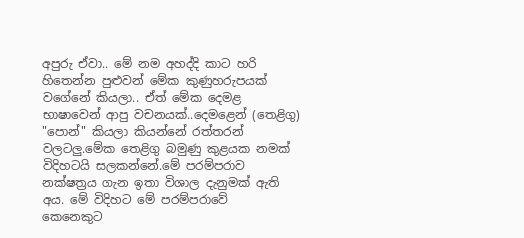අපුරු ඒවා.. මේ නම අහද්දි කාට හරි හිතෙන්න පුළුවන් මේක කුණුහරුපයක් වගේනේ කියලා.. ඒත් මේක දෙමළ භාෂාවෙන් ආපු වචනයක්..දෙමළෙන් (තෙළිගු)  "පොන්" කියලා කියන්නේ රත්තරන් වලටලු.මේක තෙළිගු බමුණු කුළයක නමක් විදිහටයි සලකන්නේ.මේ පරම්පරාව නක්ෂත්‍රය ගැන ඉතා විශාල දැනුමක් ඇති අය. මේ විදිහට මේ පරම්පරාවේ  කෙනෙකුට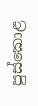පුස්කොළ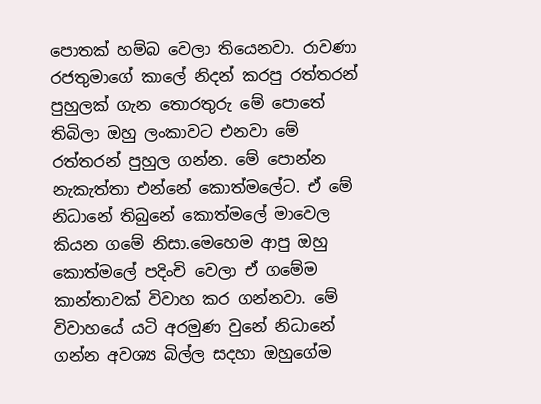පොතක් හම්බ වෙලා තියෙනවා. රාවණා රජතුමාගේ කාලේ නිදන් කරපු රත්තරන් පුහුලක් ගැන තොරතුරු මේ පොතේ තිබිලා ඔහු ලංකාවට එනවා මේ රත්තරන් පුහුල ගන්න. මේ පොන්න නැකැත්තා එන්නේ කොත්මලේට. ඒ මේ නිධානේ තිබුනේ කොත්මලේ මාවෙල කියන ගමේ නිසා.මෙහෙම ආපු ඔහු කොත්මලේ පදිංචි වෙලා ඒ ගමේම කාන්තාවක් විවාහ කර ගන්නවා. මේ විවාහයේ යටි අරමුණ වුනේ නිධානේ ගන්න අවශ්‍ය බිල්ල සදහා ඔහුගේම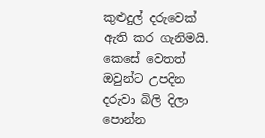කුළුදුල් දරුවෙක් ඇති කර ගැනිමයි. කෙසේ වෙතත් ඔවුන්ට උපදින දරුවා බිලි දිලා පොන්න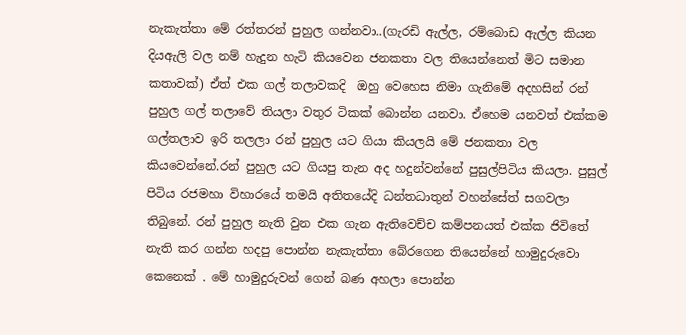නැකැත්තා මේ රත්තරන් පුහුල ගන්නවා..(ගැරඩි ඇල්ල, රම්බොඩ ඇල්ල කියන දියඇලි වල නම් හැදුන හැටි කියවෙන ජනකතා වල තියෙන්නෙත් මිට සමාන කතාවක්) ඒත් එක ගල් තලාවකදි  ඔහු වෙහෙස නිමා ගැනිමේ අදහසින් රන් පුහුල ගල් තලාවේ තියලා වතුර ටිකක් බොන්න යනවා. ඒහෙම යනවත් එක්කම ගල්තලාව ඉරි තලලා රන් පුහුල යට ගියා කියලයි මේ ජනකතා වල කියවෙන්නේ.රන් පුහුල යට ගියපු තැන අද හදුන්වන්නේ පුසුල්පිටිය කියලා. පුසුල් පිටිය රජමහා විහාරයේ තමයි අතිතයේදි ධන්තධාතුන් වහන්සේත් සගවලා තිබුනේ. රන් පුහුල නැති වුන එක ගැන ඇතිවෙච්ච කම්පනයත් එක්ක ජිවිතේ නැති කර ගන්න හදපු පොන්න නැකැත්තා බේරගෙන තියෙන්නේ හාමුදුරුවො කෙනෙක් . මේ හාමුදුරුවන් ගෙන් බණ අහලා පොන්න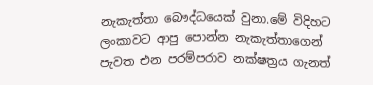නැකැත්තා බෞද්ධයෙක් වුනා.මේ විදිහට ලංකාවට ආපු පොන්න නැකැත්තාගෙන් පැවත එන පරම්පරාව නක්ෂත්‍රය ගැනත්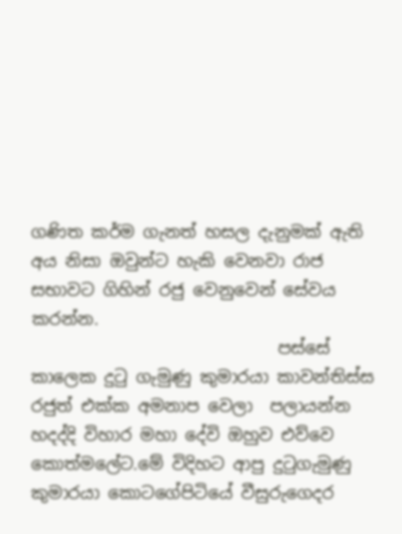ගණිත කර්ම ගැනත් හසල දැනුමක් ඇති අය නිසා ඔවුන්ට හැකි වෙනවා රාජ සභාවට ගිහින් රජු වෙනුවෙන් සේවය කරන්න.
                             පස්සේ කාලෙක දුටු ගැමුණු කුමාරයා කාවන්තිස්ස රජුත් එක්ක අමනාප වෙලා  පලායන්න හදද්දි විහාර මහා දේවි ඔහුව එව්වෙ කොත්මලේට.මේ විදිහට ආපු දුටුගැමුණු  කුමාරයා කොටගේපිටියේ වීසුරුගෙදර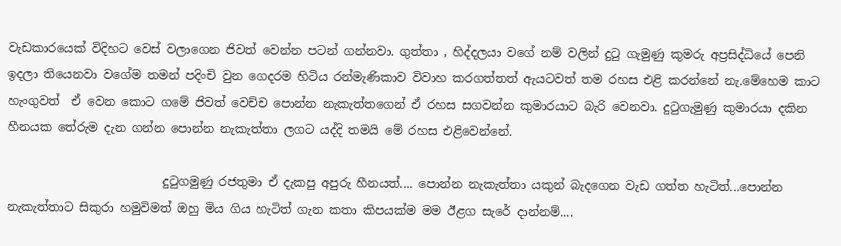වැඩකාරයෙක් විදිහට වෙස් වලාගෙන ජිවත් වෙන්න පටන් ගන්නවා. ගුත්තා , හිද්දලයා වගේ නම් වලින් දුටු ගැමුණු කුමරු අප්‍රසිද්ධියේ පෙනි ඉදලා තියෙනවා වගේම තමන් පදිංචි වුන ගෙදරම හිටිය රන්මැණිකාව විවාහ කරගත්තත් ඇයටවත් තම රහස එළි කරන්නේ නැ.මේහෙම කාට හැංගුවත්  ඒ වෙන කොට ගමේ ජිවත් වෙච්ච පොන්න නැකැත්තගෙන් ඒ රහස සගවන්න කුමාරයාට බැරි වෙනවා. දුටුගැමුණු කුමාරයා දකින හීනයක තේරුම දැන ගන්න පොන්න නැකැත්තා ලගට යද්දි තමයි මේ රහස එළිවෙන්නේ.

                          දුටුගමුණු රජතුමා ඒ දැකපු අපුරු හීනයත්.... පොන්න නැකැත්තා යකුන් බැදගෙන වැඩ ගත්ත හැටිත්...පොන්න නැකැත්තාට සිකුරා හමුවිමත් ඔහු මිය ගිය හැටිත් ගැන කතා කිපයක්ම මම ඊළග සැරේ දාන්නම්....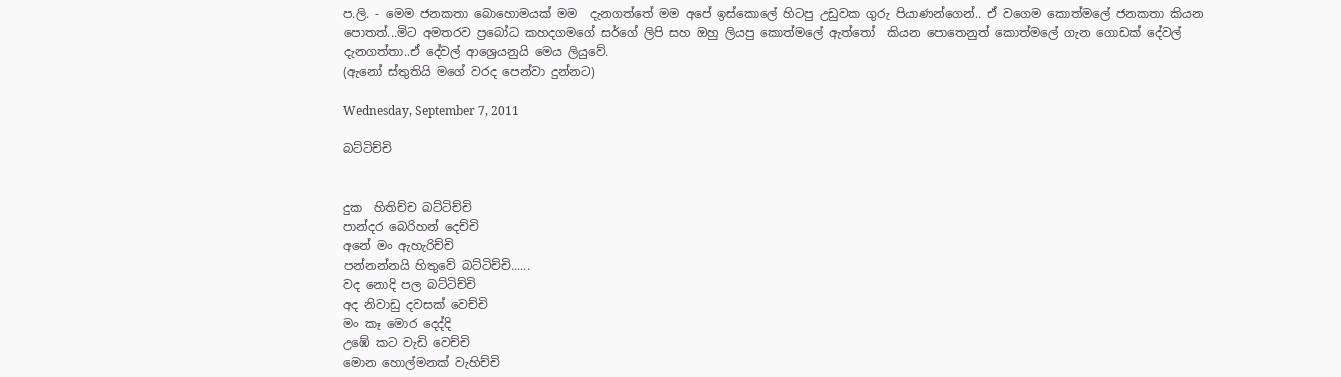ප.ලි. - මෙම ජනකතා බොහොමයක් මම  දැනගත්තේ මම අපේ ඉස්කොලේ හිටපු උඩුවක ගුරු පියාණන්ගෙන්.. ඒ වගෙම කොත්මලේ ජනකතා කියන පොතත්...මිට අමතරව ප්‍රබෝධ කහදගමගේ සර්ගේ ලිපි සහ ඔහු ලියපු කොත්මලේ ඇත්තෝ  කියන පොතෙනුත් කොත්මලේ ගැන ගොඩක් දේවල් දැනගත්තා..ඒ දේවල් ආශ්‍රෙයනුයි මෙය ලියුවේ.
(ඇනෝ ස්තුතියි මගේ වරද පෙන්වා දුන්නට)

Wednesday, September 7, 2011

බට්ටිච්චි


දුක  හිතිච්ච බට්ටිච්චි
පාන්දර බෙරිහන් දෙච්චි
අනේ මං ඇහැරිච්චි
පන්නන්නයි හිතුවේ බට්ටිච්චි......
වද නොදි පල බට්ටිච්චි
අද නිවාඩු දවසක් වෙච්චි
මං කෑ මොර දෙද්දි
උඹේ කට වැඩි වෙච්චි
මොන හොල්මනක් වැහිච්චි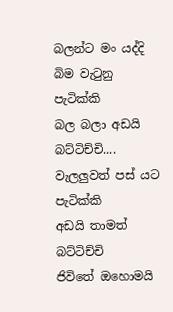බලන්ට මං යද්දි
බිම වැටුනු පැටික්කි
බල බලා අඩයි බට්ටිච්චි....
වැලලුවත් පස් යට පැටික්කි
අඩයි තාමත් බට්ටිච්චි
ජිවිතේ ඔහොමයි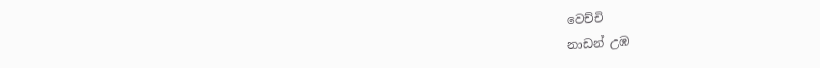වෙච්චි
නාඩන් උඹ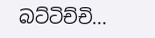බට්ටිච්චි...